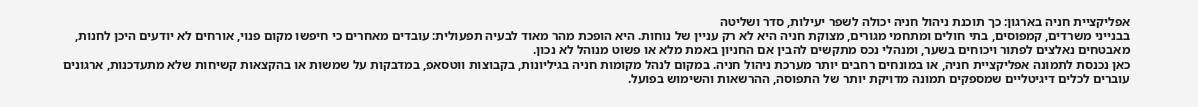אפליקציית חניה בארגון: כך תוכנת ניהול חניה יכולה לשפר יעילות, סדר ושליטה
בבנייני משרדים, קמפוסים, בתי חולים ומתחמי מגורים, מצוקת חניה היא לא רק עניין של נוחות. היא הופכת מהר מאוד לבעיה תפעולית: עובדים מאחרים כי חיפשו מקום פנוי, אורחים לא יודעים היכן לחנות, מאבטחים נאלצים לפתור ויכוחים בשער, ומנהלי נכס מתקשים להבין אם החניון באמת מלא או פשוט מנוהל לא נכון.
כאן נכנסת לתמונה אפליקציית חניה, או במונחים רחבים יותר מערכת ניהול חניה. במקום לנהל מקומות חניה בגיליונות, בקבוצות ווטסאפ, במדבקות על שמשות או בהקצאות קשיחות שלא מתעדכנות, ארגונים עוברים לכלים דיגיטליים שמספקים תמונה מדויקת יותר של התפוסה, ההרשאות והשימוש בפועל.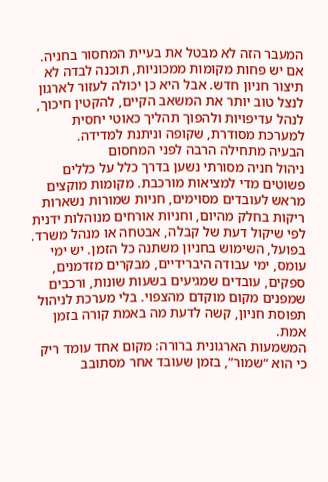המעבר הזה לא מבטל את בעיית המחסור בחניה. אם יש פחות מקומות ממכוניות, תוכנה לבדה לא תיצור חניון חדש. אבל היא כן יכולה לעזור לארגון לנצל טוב יותר את המשאב הקיים, להקטין חיכוך, לנהל עדיפויות ולהפוך תהליך כאוטי יחסית למערכת מסודרת, שקופה וניתנת למדידה.
הבעיה מתחילה הרבה לפני המחסום
ניהול חניה מסורתי נשען בדרך כלל על כללים פשוטים מדי למציאות מורכבת. מקומות מוקצים מראש לעובדים מסוימים, חניות שמורות נשארות ריקות בחלק מהיום, וחניות אורחים מנוהלות ידנית לפי שיקול דעת של קבלה, אבטחה או מנהל משרד.
בפועל, השימוש בחניון משתנה כל הזמן. יש ימי עומס, ימי עבודה היברידיים, מבקרים מזדמנים, ספקים, עובדים שמגיעים בשעות שונות, ורכבים שמפנים מקום מוקדם מהצפוי. בלי מערכת לניהול תפוסת חניון, קשה לדעת מה באמת קורה בזמן אמת.
המשמעות הארגונית ברורה: מקום אחד עומד ריק כי הוא “שמור”, בזמן שעובד אחר מסתובב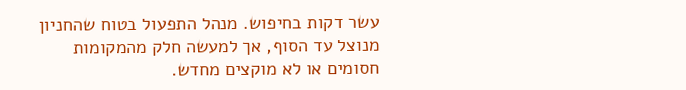עשר דקות בחיפוש. מנהל התפעול בטוח שהחניון מנוצל עד הסוף, אך למעשה חלק מהמקומות חסומים או לא מוקצים מחדש.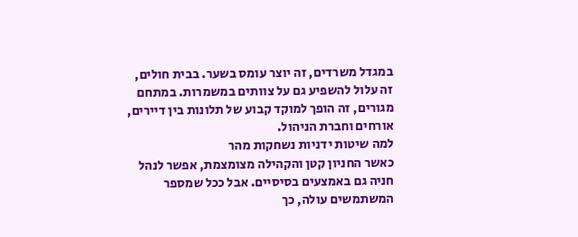במגדל משרדים, זה יוצר עומס בשער. בבית חולים, זה עלול להשפיע גם על צוותים במשמרות. במתחם מגורים, זה הופך למוקד קבוע של תלונות בין דיירים, אורחים וחברת הניהול.
למה שיטות ידניות נשחקות מהר
כאשר החניון קטן והקהילה מצומצמת, אפשר לנהל חניה גם באמצעים בסיסיים. אבל ככל שמספר המשתמשים עולה, כך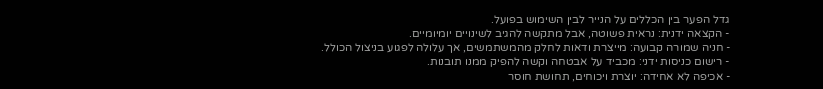גדל הפער בין הכללים על הנייר לבין השימוש בפועל.
- הקצאה ידנית: נראית פשוטה, אבל מתקשה להגיב לשינויים יומיומיים.
- חניה שמורה קבועה: מייצרת ודאות לחלק מהמשתמשים, אך עלולה לפגוע בניצול הכולל.
- רישום כניסות ידני: מכביד על אבטחה וקשה להפיק ממנו תובנות.
- אכיפה לא אחידה: יוצרת ויכוחים, תחושת חוסר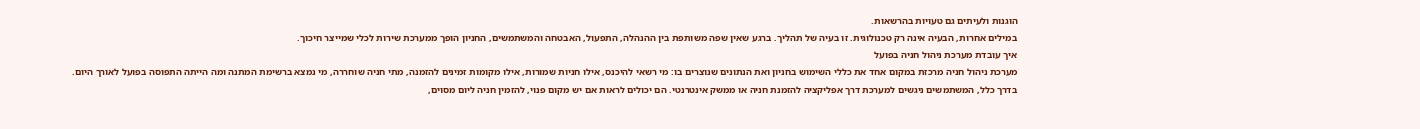הוגנות ולעיתים גם טעויות בהרשאות.
במילים אחרות, הבעיה אינה רק טכנולוגית. זו בעיה של תהליך. ברגע שאין שפה משותפת בין ההנהלה, התפעול, האבטחה והמשתמשים, החניון הופך ממערכת שירות לכלי שמייצר חיכוך.
איך עובדת מערכת ניהול חניה בפועל
מערכת ניהול חניה מרכזת במקום אחד את כללי השימוש בחניון ואת הנתונים שנוצרים בו: מי רשאי להיכנס, אילו חניות שמורות, אילו מקומות זמינים להזמנה, מתי חניה שוחררה, מי נמצא ברשימת המתנה ומה הייתה התפוסה בפועל לאורך היום.
בדרך כלל, המשתמשים ניגשים למערכת דרך אפליקציה להזמנת חניה או ממשק אינטרנטי. הם יכולים לראות אם יש מקום פנוי, להזמין חניה ליום מסוים,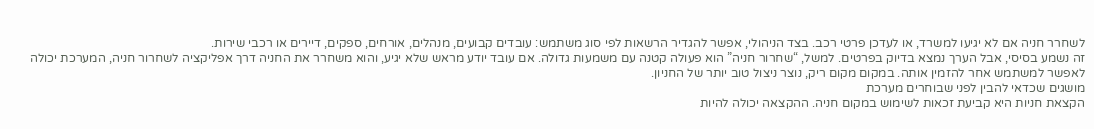לשחרר חניה אם לא יגיעו למשרד, או לעדכן פרטי רכב. בצד הניהולי, אפשר להגדיר הרשאות לפי סוג משתמש: עובדים קבועים, מנהלים, אורחים, ספקים, דיירים או רכבי שירות.
זה נשמע בסיסי, אבל הערך נמצא בדיוק בפרטים. למשל, “שחרור חניה” הוא פעולה קטנה עם משמעות גדולה. אם עובד יודע מראש שלא יגיע, והוא משחרר את החניה דרך אפליקציה לשחרור חניה, המערכת יכולה לאפשר למשתמש אחר להזמין אותה. במקום מקום ריק, נוצר ניצול טוב יותר של החניון.
מושגים שכדאי להבין לפני שבוחרים מערכת
הקצאת חניות היא קביעת זכאות לשימוש במקום חניה. ההקצאה יכולה להיות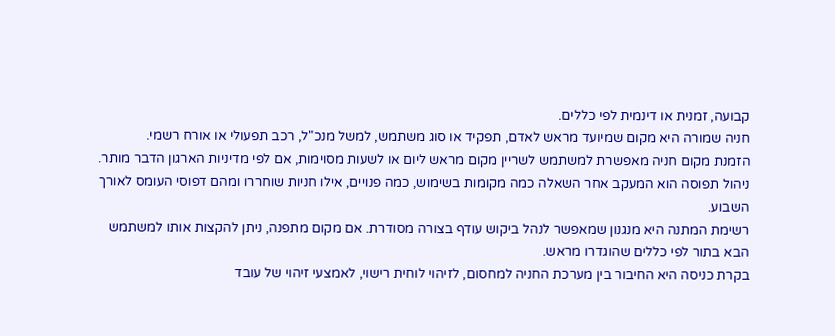קבועה, זמנית או דינמית לפי כללים.
חניה שמורה היא מקום שמיועד מראש לאדם, תפקיד או סוג משתמש, למשל מנכ"ל, רכב תפעולי או אורח רשמי.
הזמנת מקום חניה מאפשרת למשתמש לשריין מקום מראש ליום או לשעות מסוימות, אם לפי מדיניות הארגון הדבר מותר.
ניהול תפוסה הוא המעקב אחר השאלה כמה מקומות בשימוש, כמה פנויים, אילו חניות שוחררו ומהם דפוסי העומס לאורך השבוע.
רשימת המתנה היא מנגנון שמאפשר לנהל ביקוש עודף בצורה מסודרת. אם מקום מתפנה, ניתן להקצות אותו למשתמש הבא בתור לפי כללים שהוגדרו מראש.
בקרת כניסה היא החיבור בין מערכת החניה למחסום, לזיהוי לוחית רישוי, לאמצעי זיהוי של עובד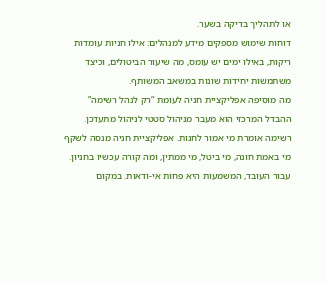או לתהליך בדיקה בשער.
דוחות שימוש מספקים מידע למנהלים: אילו חניות עומדות ריקות, באילו ימים יש עומס, מה שיעור הביטולים, וכיצד משתמשות יחידות שונות במשאב המשותף.
מה מוסיפה אפליקציית חניה לעומת “רק לנהל רשימה”
ההבדל המרכזי הוא מעבר מניהול סטטי לניהול מתעדכן. רשימה אומרת מי אמור לחנות. אפליקציית חניה מנסה לשקף מי באמת חונה, מי ביטל, מי ממתין, ומה קורה עכשיו בחניון.
עבור העובד, המשמעות היא פחות אי-ודאות. במקום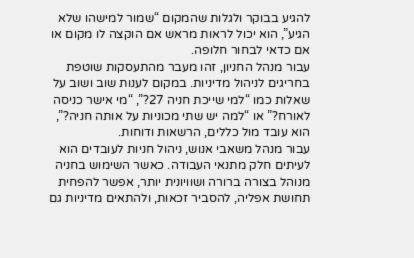להגיע בבוקר ולגלות שהמקום “שמור למישהו שלא הגיע”, הוא יכול לראות מראש אם הוקצה לו מקום או אם כדאי לבחור חלופה.
עבור מנהל החניון, זהו מעבר מהתעסקות שוטפת בחריגים לניהול מדיניות. במקום לענות שוב ושוב על שאלות כמו “למי שייכת חניה 27?”, “מי אישר כניסה לאורח?” או “למה יש שתי מכוניות על אותה חניה?”, הוא עובד מול כללים, הרשאות ודוחות.
עבור מנהל משאבי אנוש, ניהול חניות לעובדים הוא לעיתים חלק מתנאי העבודה. כאשר השימוש בחניה מנוהל בצורה ברורה ושוויונית יותר, אפשר להפחית תחושת אפליה, להסביר זכאות, ולהתאים מדיניות גם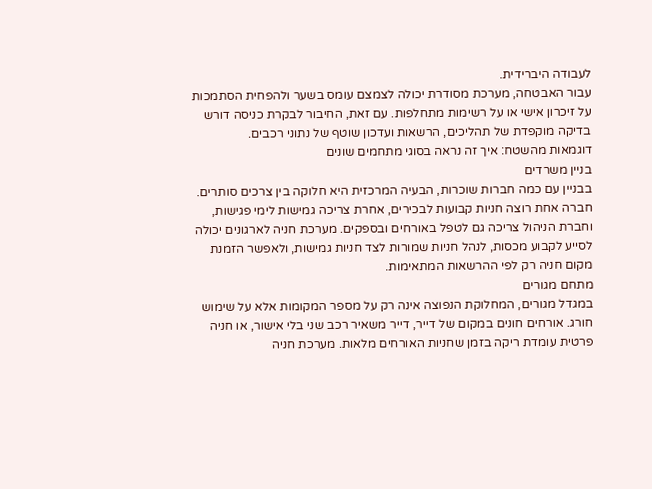לעבודה היברידית.
עבור האבטחה, מערכת מסודרת יכולה לצמצם עומס בשער ולהפחית הסתמכות על זיכרון אישי או על רשימות מתחלפות. עם זאת, החיבור לבקרת כניסה דורש בדיקה מוקפדת של תהליכים, הרשאות ועדכון שוטף של נתוני רכבים.
דוגמאות מהשטח: איך זה נראה בסוגי מתחמים שונים
בניין משרדים
בבניין עם כמה חברות שוכרות, הבעיה המרכזית היא חלוקה בין צרכים סותרים. חברה אחת רוצה חניות קבועות לבכירים, אחרת צריכה גמישות לימי פגישות, וחברת הניהול צריכה גם לטפל באורחים ובספקים. מערכת חניה לארגונים יכולה לסייע לקבוע מכסות, לנהל חניות שמורות לצד חניות גמישות, ולאפשר הזמנת מקום חניה רק לפי ההרשאות המתאימות.
מתחם מגורים
במגדל מגורים, המחלוקת הנפוצה אינה רק על מספר המקומות אלא על שימוש חורג. אורחים חונים במקום של דייר, דייר משאיר רכב שני בלי אישור, או חניה פרטית עומדת ריקה בזמן שחניות האורחים מלאות. מערכת חניה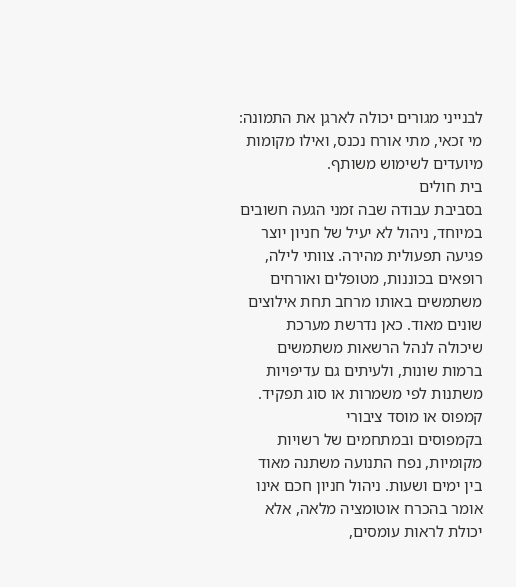לבנייני מגורים יכולה לארגן את התמונה: מי זכאי, מתי אורח נכנס, ואילו מקומות מיועדים לשימוש משותף.
בית חולים
בסביבת עבודה שבה זמני הגעה חשובים במיוחד, ניהול לא יעיל של חניון יוצר פגיעה תפעולית מהירה. צוותי לילה, רופאים בכוננות, מטופלים ואורחים משתמשים באותו מרחב תחת אילוצים שונים מאוד. כאן נדרשת מערכת שיכולה לנהל הרשאות משתמשים ברמות שונות, ולעיתים גם עדיפויות משתנות לפי משמרות או סוג תפקיד.
קמפוס או מוסד ציבורי
בקמפוסים ובמתחמים של רשויות מקומיות, נפח התנועה משתנה מאוד בין ימים ושעות. ניהול חניון חכם אינו אומר בהכרח אוטומציה מלאה, אלא יכולת לראות עומסים,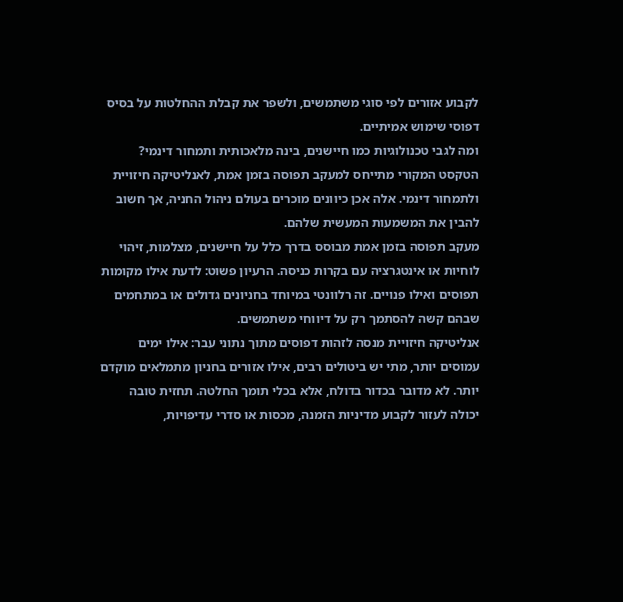לקבוע אזורים לפי סוגי משתמשים, ולשפר את קבלת ההחלטות על בסיס דפוסי שימוש אמיתיים.
ומה לגבי טכנולוגיות כמו חיישנים, בינה מלאכותית ותמחור דינמי?
הטקסט המקורי מתייחס למעקב תפוסה בזמן אמת, לאנליטיקה חיזויית ולתמחור דינמי. אלה אכן כיוונים מוכרים בעולם ניהול החניה, אך חשוב להבין את המשמעות המעשית שלהם.
מעקב תפוסה בזמן אמת מבוסס בדרך כלל על חיישנים, מצלמות, זיהוי לוחיות או אינטגרציה עם בקרות כניסה. הרעיון פשוט: לדעת אילו מקומות תפוסים ואילו פנויים. זה רלוונטי במיוחד בחניונים גדולים או במתחמים שבהם קשה להסתמך רק על דיווחי משתמשים.
אנליטיקה חיזויית מנסה לזהות דפוסים מתוך נתוני עבר: אילו ימים עמוסים יותר, מתי יש ביטולים רבים, אילו אזורים בחניון מתמלאים מוקדם יותר. לא מדובר בכדור בדולח, אלא בכלי תומך החלטה. תחזית טובה יכולה לעזור לקבוע מדיניות הזמנה, מכסות או סדרי עדיפויות,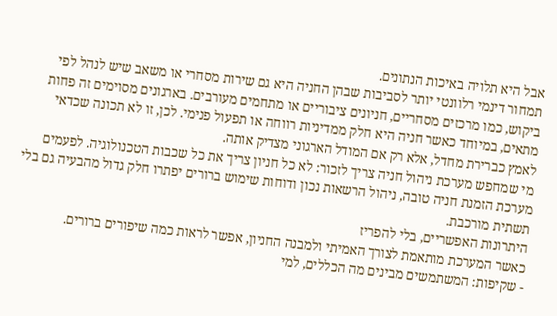אבל היא תלויה באיכות הנתונים.
תמחור דינמי רלוונטי יותר לסביבות שבהן החניה היא גם שירות מסחרי או משאב שיש לנהל לפי ביקוש, כמו מרכזים מסחריים, חניונים ציבוריים או מתחמים מעורבים. בארגונים מסוימים זה פחות מתאים, במיוחד כאשר חניה היא חלק ממדיניות רווחה או תפעול פנימי. לכן, זו לא תכונה שכדאי לאמץ כברירת מחדל, אלא רק אם המודל הארגוני מצדיק אותה.
מי שמחפש מערכת ניהול חניה צריך לזכור: לא כל חניון צריך את כל שכבות הטכנולוגיה. לפעמים מערכת הזמנת חניה טובה, ניהול הרשאות נכון ודוחות שימוש ברורים יפתרו חלק גדול מהבעיה גם בלי תשתית מורכבת.
היתרונות האפשריים, בלי להפריז
כאשר המערכת מותאמת לצורך האמיתי ולמבנה החניון, אפשר לראות כמה שיפורים ברורים.
- שקיפות: המשתמשים מבינים מה הכללים, למי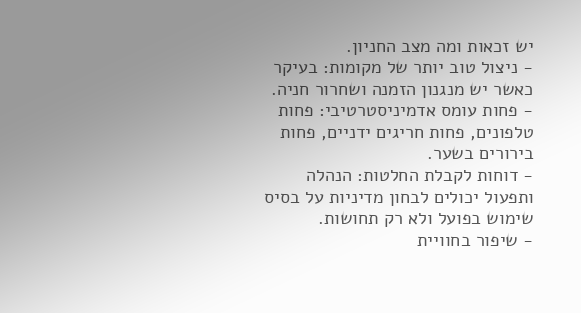יש זכאות ומה מצב החניון.
- ניצול טוב יותר של מקומות: בעיקר כאשר יש מנגנון הזמנה ושחרור חניה.
- פחות עומס אדמיניסטרטיבי: פחות טלפונים, פחות חריגים ידניים, פחות בירורים בשער.
- דוחות לקבלת החלטות: הנהלה ותפעול יכולים לבחון מדיניות על בסיס שימוש בפועל ולא רק תחושות.
- שיפור בחוויית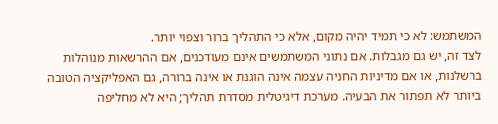המשתמש: לא כי תמיד יהיה מקום, אלא כי התהליך ברור וצפוי יותר.
לצד זה, יש גם מגבלות. אם נתוני המשתמשים אינם מעודכנים, אם ההרשאות מנוהלות ברשלנות, או אם מדיניות החניה עצמה אינה הוגנת או אינה ברורה, גם האפליקציה הטובה ביותר לא תפתור את הבעיה. מערכת דיגיטלית מסדרת תהליך; היא לא מחליפה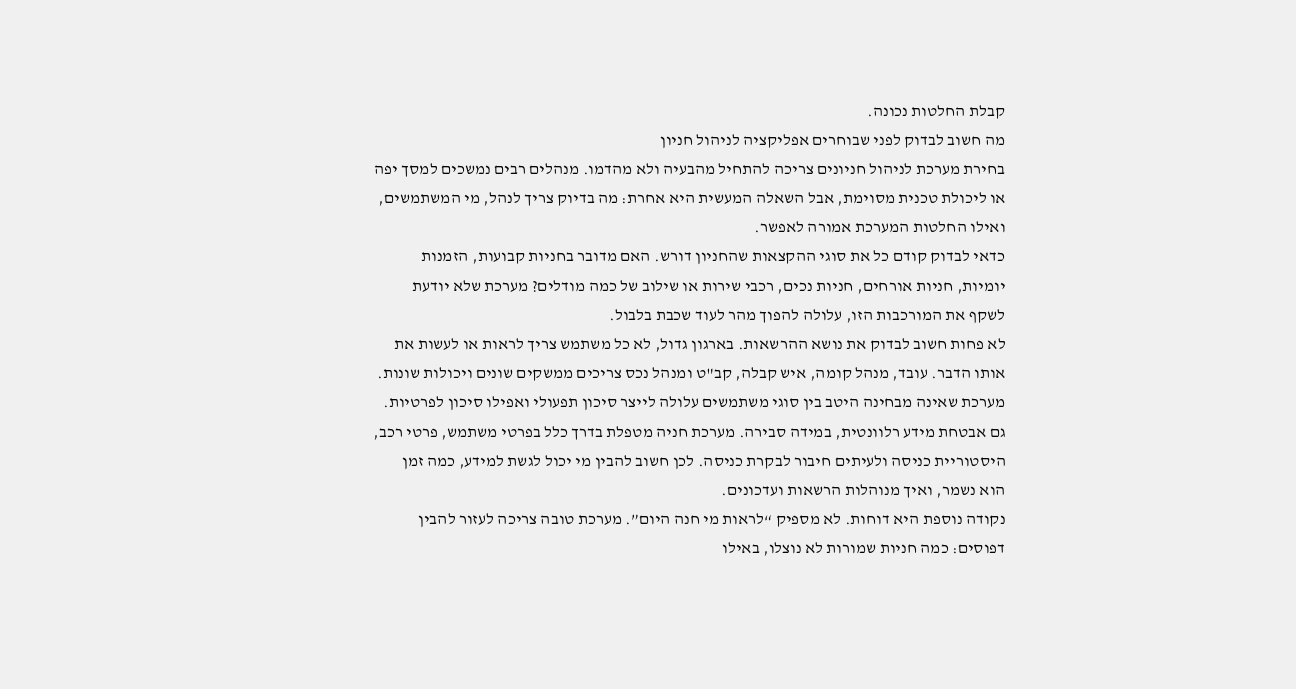קבלת החלטות נכונה.
מה חשוב לבדוק לפני שבוחרים אפליקציה לניהול חניון
בחירת מערכת לניהול חניונים צריכה להתחיל מהבעיה ולא מהדמו. מנהלים רבים נמשכים למסך יפה או ליכולת טכנית מסוימת, אבל השאלה המעשית היא אחרת: מה בדיוק צריך לנהל, מי המשתמשים, ואילו החלטות המערכת אמורה לאפשר.
כדאי לבדוק קודם כל את סוגי ההקצאות שהחניון דורש. האם מדובר בחניות קבועות, הזמנות יומיות, חניות אורחים, חניות נכים, רכבי שירות או שילוב של כמה מודלים? מערכת שלא יודעת לשקף את המורכבות הזו, עלולה להפוך מהר לעוד שכבת בלבול.
לא פחות חשוב לבדוק את נושא ההרשאות. בארגון גדול, לא כל משתמש צריך לראות או לעשות את אותו הדבר. עובד, מנהל קומה, איש קבלה, קב"ט ומנהל נכס צריכים ממשקים שונים ויכולות שונות. מערכת שאינה מבחינה היטב בין סוגי משתמשים עלולה לייצר סיכון תפעולי ואפילו סיכון לפרטיות.
גם אבטחת מידע רלוונטית, במידה סבירה. מערכת חניה מטפלת בדרך כלל בפרטי משתמש, פרטי רכב, היסטוריית כניסה ולעיתים חיבור לבקרת כניסה. לכן חשוב להבין מי יכול לגשת למידע, כמה זמן הוא נשמר, ואיך מנוהלות הרשאות ועדכונים.
נקודה נוספת היא דוחות. לא מספיק “לראות מי חנה היום”. מערכת טובה צריכה לעזור להבין דפוסים: כמה חניות שמורות לא נוצלו, באילו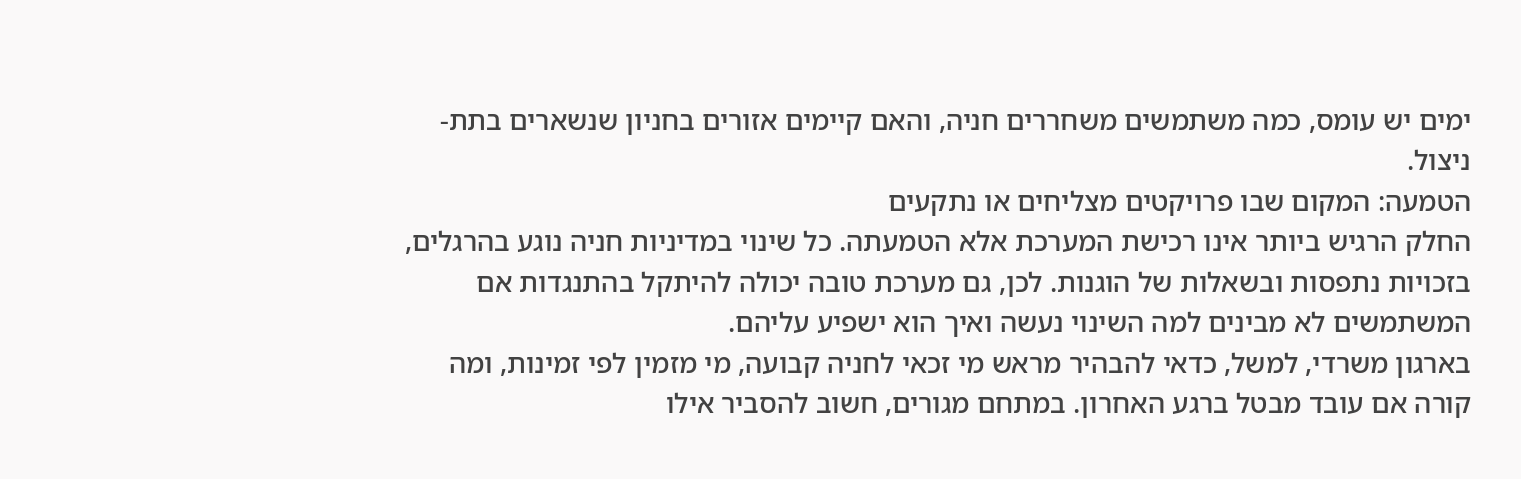ימים יש עומס, כמה משתמשים משחררים חניה, והאם קיימים אזורים בחניון שנשארים בתת-ניצול.
הטמעה: המקום שבו פרויקטים מצליחים או נתקעים
החלק הרגיש ביותר אינו רכישת המערכת אלא הטמעתה. כל שינוי במדיניות חניה נוגע בהרגלים, בזכויות נתפסות ובשאלות של הוגנות. לכן, גם מערכת טובה יכולה להיתקל בהתנגדות אם המשתמשים לא מבינים למה השינוי נעשה ואיך הוא ישפיע עליהם.
בארגון משרדי, למשל, כדאי להבהיר מראש מי זכאי לחניה קבועה, מי מזמין לפי זמינות, ומה קורה אם עובד מבטל ברגע האחרון. במתחם מגורים, חשוב להסביר אילו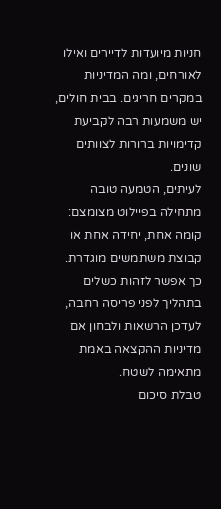חניות מיועדות לדיירים ואילו לאורחים, ומה המדיניות במקרים חריגים. בבית חולים, יש משמעות רבה לקביעת קדימויות ברורות לצוותים שונים.
לעיתים, הטמעה טובה מתחילה בפיילוט מצומצם: קומה אחת, יחידה אחת או קבוצת משתמשים מוגדרת. כך אפשר לזהות כשלים בתהליך לפני פריסה רחבה, לעדכן הרשאות ולבחון אם מדיניות ההקצאה באמת מתאימה לשטח.
טבלת סיכום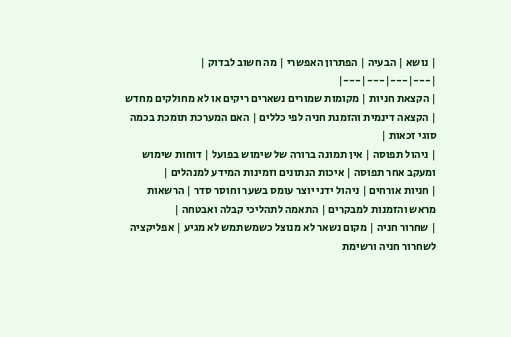| נושא | הבעיה | הפתרון האפשרי | מה חשוב לבדוק |
|---|---|---|---|
| הקצאת חניות | מקומות שמורים נשארים ריקים או לא מחולקים מחדש | הקצאה דינמית והזמנת חניה לפי כללים | האם המערכת תומכת בכמה סוגי זכאות |
| ניהול תפוסה | אין תמונה ברורה של שימוש בפועל | דוחות שימוש ומעקב אחר תפוסה | איכות הנתונים וזמינות המידע למנהלים |
| חניות אורחים | ניהול ידני יוצר עומס בשער וחוסר סדר | הרשאות מראש והזמנות למבקרים | התאמה לתהליכי קבלה ואבטחה |
| שחרור חניה | מקום נשאר לא מנוצל כשמשתמש לא מגיע | אפליקציה לשחרור חניה ורשימת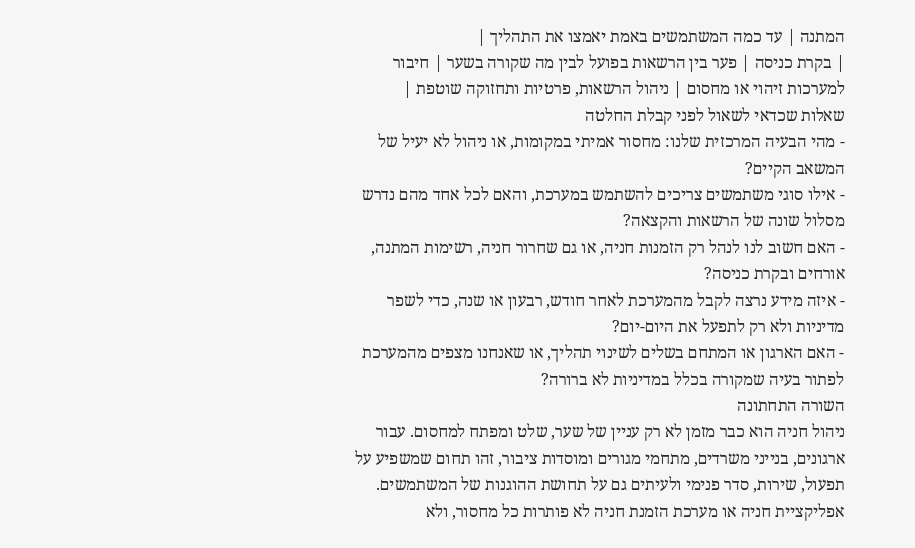המתנה | עד כמה המשתמשים באמת יאמצו את התהליך |
| בקרת כניסה | פער בין הרשאות בפועל לבין מה שקורה בשער | חיבור למערכות זיהוי או מחסום | ניהול הרשאות, פרטיות ותחזוקה שוטפת |
שאלות שכדאי לשאול לפני קבלת החלטה
- מהי הבעיה המרכזית שלנו: מחסור אמיתי במקומות, או ניהול לא יעיל של המשאב הקיים?
- אילו סוגי משתמשים צריכים להשתמש במערכת, והאם לכל אחד מהם נדרש מסלול שונה של הרשאות והקצאה?
- האם חשוב לנו לנהל רק הזמנות חניה, או גם שחרור חניה, רשימות המתנה, אורחים ובקרת כניסה?
- איזה מידע נרצה לקבל מהמערכת לאחר חודש, רבעון או שנה, כדי לשפר מדיניות ולא רק לתפעל את היום-יום?
- האם הארגון או המתחם בשלים לשינוי תהליך, או שאנחנו מצפים מהמערכת לפתור בעיה שמקורה בכלל במדיניות לא ברורה?
השורה התחתונה
ניהול חניה הוא כבר מזמן לא רק עניין של שער, שלט ומפתח למחסום. עבור ארגונים, בנייני משרדים, מתחמי מגורים ומוסדות ציבור, זהו תחום שמשפיע על תפעול, שירות, סדר פנימי ולעיתים גם על תחושת ההוגנות של המשתמשים.
אפליקציית חניה או מערכת הזמנת חניה לא פותרות כל מחסור, ולא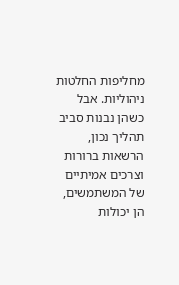מחליפות החלטות ניהוליות. אבל כשהן נבנות סביב תהליך נכון, הרשאות ברורות וצרכים אמיתיים של המשתמשים, הן יכולות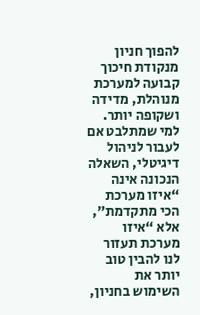להפוך חניון מנקודת חיכוך קבועה למערכת מנוהלת, מדידה ושקופה יותר.
למי שמתלבט אם לעבור לניהול דיגיטלי, השאלה הנכונה אינה “איזו מערכת הכי מתקדמת”, אלא “איזו מערכת תעזור לנו להבין טוב יותר את השימוש בחניון,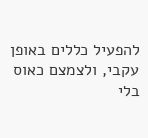להפעיל כללים באופן עקבי, ולצמצם כאוס בלי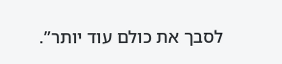לסבך את כולם עוד יותר”.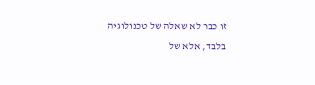זו כבר לא שאלה של טכנולוגיה בלבד, אלא של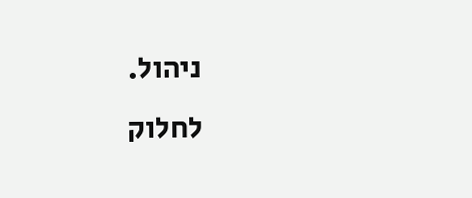ניהול.
לחלוק